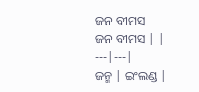ଜନ ବୀମସ
ଜନ ବୀମସ | |
---|---|
ଜନ୍ମ | ଇଂଲଣ୍ଡ |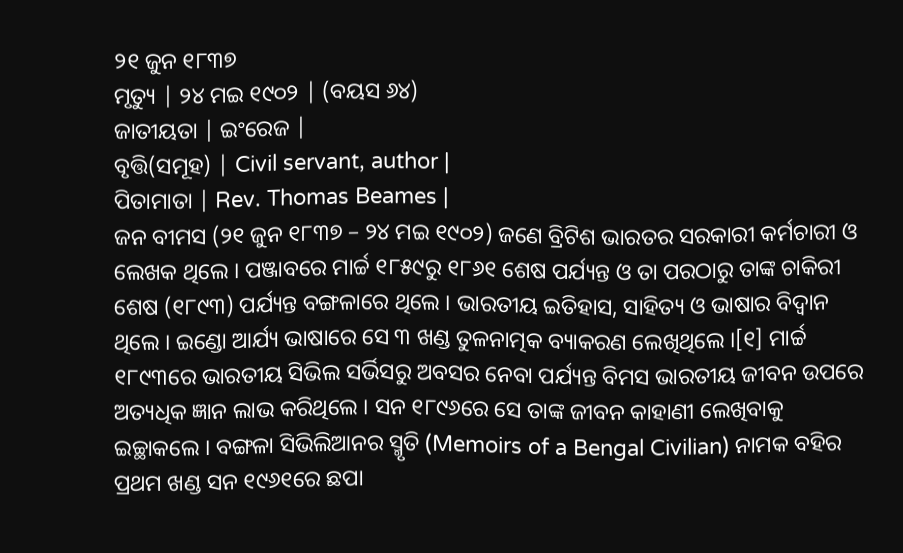୨୧ ଜୁନ ୧୮୩୭
ମୃତ୍ୟୁ | ୨୪ ମଇ ୧୯୦୨ | (ବୟସ ୬୪)
ଜାତୀୟତା | ଇଂରେଜ |
ବୃତ୍ତି(ସମୂହ) | Civil servant, author |
ପିତାମାତା | Rev. Thomas Beames |
ଜନ ବୀମସ (୨୧ ଜୁନ ୧୮୩୭ – ୨୪ ମଇ ୧୯୦୨) ଜଣେ ବ୍ରିଟିଶ ଭାରତର ସରକାରୀ କର୍ମଚାରୀ ଓ ଲେଖକ ଥିଲେ । ପଞ୍ଜାବରେ ମାର୍ଚ୍ଚ ୧୮୫୯ରୁ ୧୮୬୧ ଶେଷ ପର୍ଯ୍ୟନ୍ତ ଓ ତା ପରଠାରୁ ତାଙ୍କ ଚାକିରୀ ଶେଷ (୧୮୯୩) ପର୍ଯ୍ୟନ୍ତ ବଙ୍ଗଳାରେ ଥିଲେ । ଭାରତୀୟ ଇତିହାସ, ସାହିତ୍ୟ ଓ ଭାଷାର ବିଦ୍ୱାନ ଥିଲେ । ଇଣ୍ଡୋ ଆର୍ଯ୍ୟ ଭାଷାରେ ସେ ୩ ଖଣ୍ଡ ତୁଳନାତ୍ମକ ବ୍ୟାକରଣ ଲେଖିଥିଲେ ।[୧] ମାର୍ଚ୍ଚ ୧୮୯୩ରେ ଭାରତୀୟ ସିଭିଲ ସର୍ଭିସରୁ ଅବସର ନେବା ପର୍ଯ୍ୟନ୍ତ ବିମସ ଭାରତୀୟ ଜୀବନ ଉପରେ ଅତ୍ୟଧିକ ଜ୍ଞାନ ଲାଭ କରିଥିଲେ । ସନ ୧୮୯୬ରେ ସେ ତାଙ୍କ ଜୀବନ କାହାଣୀ ଲେଖିବାକୁ ଇଚ୍ଛାକଲେ । ବଙ୍ଗଳା ସିଭିଲିଆନର ସ୍ମୃତି (Memoirs of a Bengal Civilian) ନାମକ ବହିର ପ୍ରଥମ ଖଣ୍ଡ ସନ ୧୯୬୧ରେ ଛପା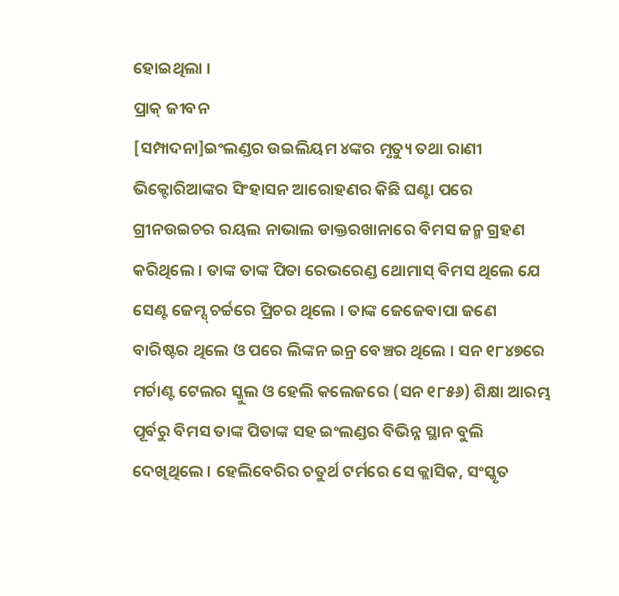ହୋଇଥିଲା ।
ପ୍ରାକ୍ ଜୀବନ
[ସମ୍ପାଦନା]ଇଂଲଣ୍ଡର ଉଇଲିୟମ ୪ଙ୍କର ମୃତ୍ୟୁ ତଥା ରାଣୀ ଭିକ୍ଟୋରିଆଙ୍କର ସିଂହାସନ ଆରୋହଣର କିଛି ଘଣ୍ଟା ପରେ ଗ୍ରୀନଉଇଚର ରୟଲ ନାଭାଲ ଡାକ୍ତରଖାନାରେ ବିମସ ଜନ୍ମ ଗ୍ରହଣ କରିଥିଲେ । ତାଙ୍କ ତାଙ୍କ ପିତା ରେଭରେଣ୍ଡ ଥୋମାସ୍ ବିମସ ଥିଲେ ଯେ ସେଣ୍ଟ ଜେମ୍ସ୍ ଚର୍ଚ୍ଚରେ ପ୍ରିଚର ଥିଲେ । ତାଙ୍କ ଜେଜେବାପା ଜଣେ ବାରିଷ୍ଟର ଥିଲେ ଓ ପରେ ଲିଙ୍କନ ଇନ୍ର ବେଞ୍ଚର ଥିଲେ । ସନ ୧୮୪୭ରେ ମର୍ଚାଣ୍ଟ ଟେଲର ସ୍କୁଲ ଓ ହେଲି କଲେଜରେ (ସନ ୧୮୫୬) ଶିକ୍ଷା ଆରମ୍ଭ ପୂର୍ବରୁ ବିମସ ତାଙ୍କ ପିତାଙ୍କ ସହ ଇଂଲଣ୍ଡର ବିଭିନ୍ନ ସ୍ଥାନ ବୁଲି ଦେଖିଥିଲେ । ହେଲିବେରିର ଚତୁର୍ଥ ଟର୍ମରେ ସେ କ୍ଲାସିକ, ସଂସ୍କୃତ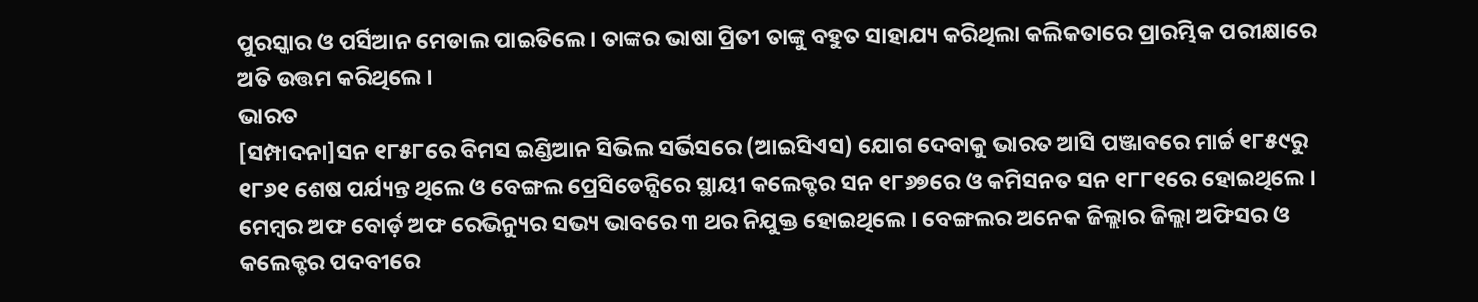ପୁରସ୍କାର ଓ ପର୍ସିଆନ ମେଡାଲ ପାଇତିଲେ । ତାଙ୍କର ଭାଷା ପ୍ରିତୀ ତାଙ୍କୁ ବହୁତ ସାହାଯ୍ୟ କରିଥିଲା କଲିକତାରେ ପ୍ରାରମ୍ଭିକ ପରୀକ୍ଷାରେ ଅତି ଉତ୍ତମ କରିଥିଲେ ।
ଭାରତ
[ସମ୍ପାଦନା]ସନ ୧୮୫୮ରେ ବିମସ ଇଣ୍ଡିଆନ ସିଭିଲ ସର୍ଭିସରେ (ଆଇସିଏସ) ଯୋଗ ଦେବାକୁ ଭାରତ ଆସି ପଞ୍ଜାବରେ ମାର୍ଚ୍ଚ ୧୮୫୯ରୁ ୧୮୬୧ ଶେଷ ପର୍ଯ୍ୟନ୍ତ ଥିଲେ ଓ ବେଙ୍ଗଲ ପ୍ରେସିଡେନ୍ସିରେ ସ୍ଥାୟୀ କଲେକ୍ଟର ସନ ୧୮୬୭ରେ ଓ କମିସନତ ସନ ୧୮୮୧ରେ ହୋଇଥିଲେ । ମେମ୍ବର ଅଫ ବୋର୍ଡ଼ ଅଫ ରେଭିନ୍ୟୁର ସଭ୍ୟ ଭାବରେ ୩ ଥର ନିଯୁକ୍ତ ହୋଇଥିଲେ । ବେଙ୍ଗଲର ଅନେକ ଜିଲ୍ଲାର ଜିଲ୍ଲା ଅଫିସର ଓ କଲେକ୍ଟର ପଦବୀରେ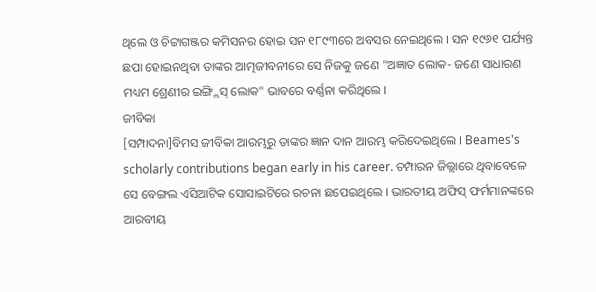ଥିଲେ ଓ ଚିଟ୍ଟାଗଞ୍ଜର କମିସନର ହୋଇ ସନ ୧୮୯୩ରେ ଅବସର ନେଇଥିଲେ । ସନ ୧୯୬୧ ପର୍ଯ୍ୟନ୍ତ ଛପା ହୋଇନଥିବା ତାଙ୍କର ଆତ୍ମଜୀବନୀରେ ସେ ନିଜକୁ ଜଣେ "ଅଜ୍ଞାତ ଲୋକ- ଜଣେ ସାଧାରଣ ମଧ୍ୟମ ଶ୍ରେଣୀର ଇଙ୍ଗ୍ଲିସ୍ ଲୋକ" ଭାବରେ ବର୍ଣ୍ଣନା କରିଥିଲେ ।
ଜୀବିକା
[ସମ୍ପାଦନା]ବିମସ ଜୀବିକା ଆରମ୍ଭରୁ ତାଙ୍କର ଜ୍ଞାନ ଦାନ ଆରମ୍ଭ କରିଦେଇଥିଲେ । Beames's scholarly contributions began early in his career. ଚମ୍ପାରନ ଜିଲ୍ଲାରେ ଥିବାବେଳେ ସେ ବେଙ୍ଗଲ ଏସିଆଟିକ ସୋସାଇଟିରେ ରଚନା ଛପେଇଥିଲେ । ଭାରତୀୟ ଅଫିସ୍ ଫର୍ମମାନଙ୍କରେ ଆରବୀୟ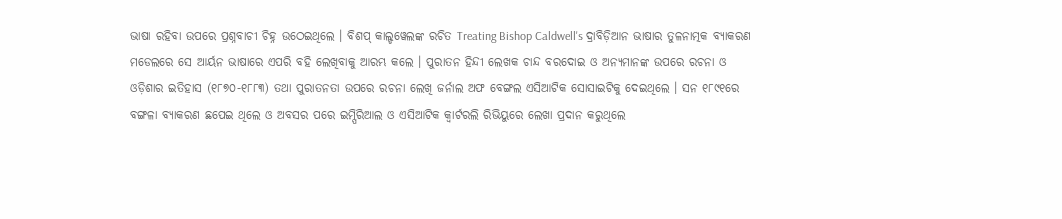ଭାଷା ରହିବା ଉପରେ ପ୍ରଶ୍ନବାଚୀ ଚିହ୍ନ ଉଠେଇଥିଲେ । ବିଶପ୍ କାଲ୍ଡୱେଲଙ୍କ ରଚିତ Treating Bishop Caldwell's ଦ୍ରାବିଡ଼ିଆନ ଭାଷାର ତୁଳନାତ୍ମକ ବ୍ୟାକରଣ ମଡେଲରେ ସେ ଆର୍ୟନ ଭାଷାରେ ଏପରି ବହି ଲେଖିବାକୁ ଆରମ୍ଭ କଲେ । ପୁରାତନ ହିନ୍ଦୀ ଲେଖକ ଚାନ୍ଦ ବରଦୋଇ ଓ ଅନ୍ୟମାନଙ୍କ ଉପରେ ରଚନା ଓ ଓଡ଼ିଶାର ଇତିହାସ (୧୮୭୦-୧୮୮୩) ତଥା ପୁରାତନତା ଉପରେ ରଚନା ଲେଖି ଜର୍ନାଲ ଅଫ ବେଙ୍ଗଲ ଏସିଆଟିକ ସୋସାଇଟିକୁ ଦେଇଥିଲେ । ସନ ୧୮୯୧ରେ ବଙ୍ଗଳା ବ୍ୟାକରଣ ଛପେଇ ଥିଲେ ଓ ଅବସର ପରେ ଇମ୍ପିରିଆଲ ଓ ଏସିଆଟିକ କ୍ୱାର୍ଟରଲି ରିଭିୟୁରେ ଲେଖା ପ୍ରଦାନ କରୁଥିଲେ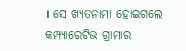। ସେ ଖ୍ୟତନାମା ହୋଇଗଲେ କମ୍ପ୍ୟାରେଟିଭ ଗ୍ରାମାର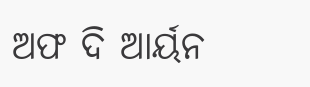ଅଫ ଦି ଆର୍ୟନ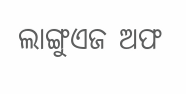ଲାଙ୍ଗୁଏଜ ଅଫ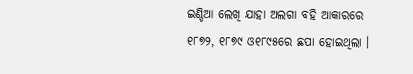ଇଣ୍ଡିଆ ଲେଖି ଯାହା ଅଲଗା ବହି ଆକାରରେ ୧୮୭୨, ୧୮୭୯ ଓ୧୮୯୫ରେ ଛପା ହୋଇଥିଲା ।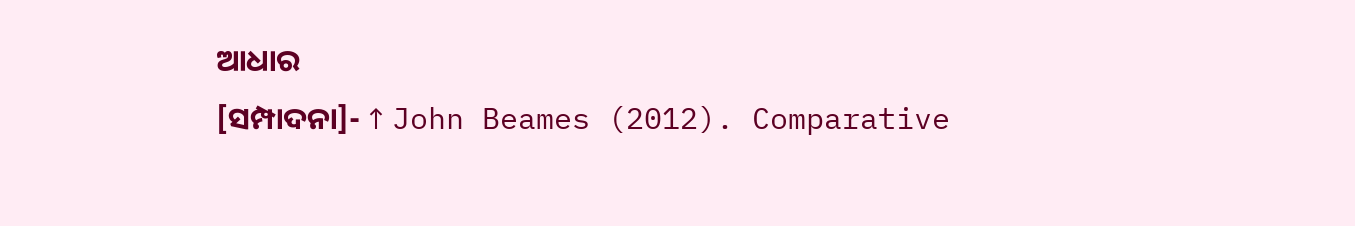ଆଧାର
[ସମ୍ପାଦନା]- ↑ John Beames (2012). Comparative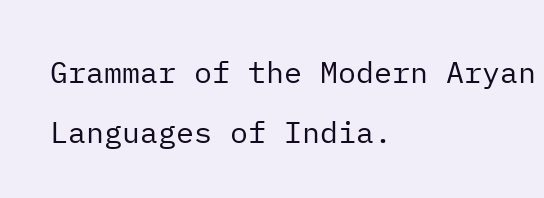Grammar of the Modern Aryan Languages of India.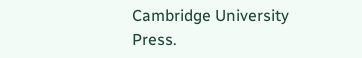Cambridge University Press.